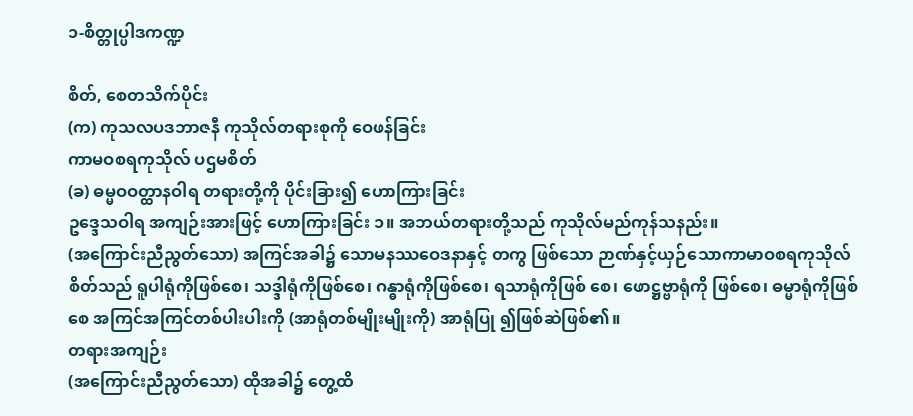၁-စိတ္တုပ္ပါဒကဏ္ဍ

စိတ်, စေတသိက်ပိုင်း
(က) ကုသလပဒဘာဇနီ ကုသိုလ်တရားစုကို ဝေဖန်ခြင်း
ကာမဝစရကုသိုလ် ပဌမစိတ်
(ခ) ဓမ္မဝဝတ္ထာနဝါရ တရားတို့ကို ပိုင်းခြား၍ ဟောကြားခြင်း
ဥဒ္ဒေသဝါရ အကျဉ်းအားဖြင့် ဟောကြားခြင်း ၁။ အဘယ်တရားတို့သည် ကုသိုလ်မည်ကုန်သနည်း။
(အကြောင်းညီညွတ်သော) အကြင်အခါ၌ သောမနဿဝေဒနာနှင့် တကွ ဖြစ်သော ဉာဏ်နှင့်ယှဉ်သောကာမာဝစရကုသိုလ်စိတ်သည် ရူပါရုံကိုဖြစ်စေ၊ သဒ္ဒါရုံကိုဖြစ်စေ၊ ဂန္ဓာရုံကိုဖြစ်စေ၊ ရသာရုံကိုဖြစ် စေ၊ ဖောဋ္ဌဗ္ဗာရုံကို ဖြစ်စေ၊ ဓမ္မာရုံကိုဖြစ်စေ အကြင်အကြင်တစ်ပါးပါးကို (အာရုံတစ်မျိုးမျိုးကို) အာရုံပြု ၍ဖြစ်ဆဲဖြစ်၏။
တရားအကျဉ်း
(အကြောင်းညီညွတ်သော) ထိုအခါ၌ တွေ့ထိ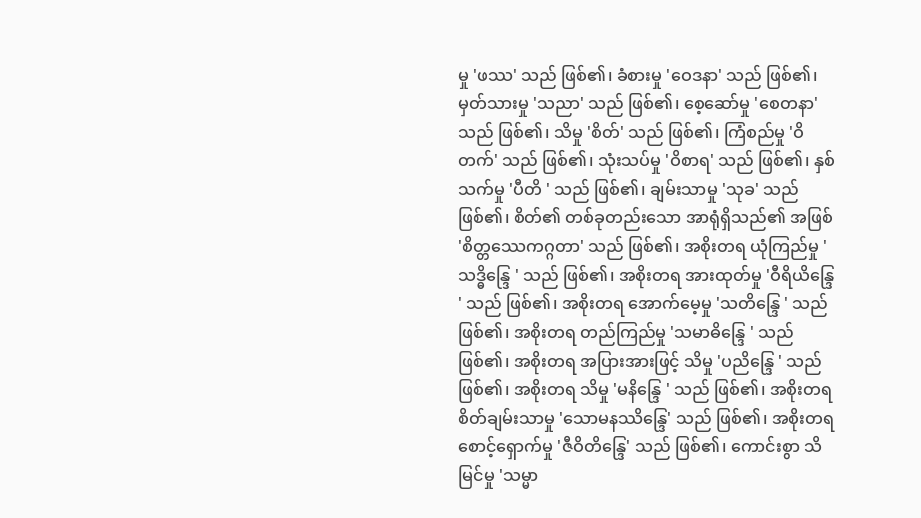မှု 'ဖဿ' သည် ဖြစ်၏၊ ခံစားမှု 'ဝေဒနာ' သည် ဖြစ်၏၊ မှတ်သားမှု 'သညာ' သည် ဖြစ်၏၊ စေ့ဆော်မှု 'စေတနာ' သည် ဖြစ်၏၊ သိမှု 'စိတ်' သည် ဖြစ်၏၊ ကြံစည်မှု 'ဝိတက်' သည် ဖြစ်၏၊ သုံးသပ်မှု 'ဝိစာရ' သည် ဖြစ်၏၊ နှစ်သက်မှု 'ပီတိ ' သည် ဖြစ်၏၊ ချမ်းသာမှု 'သုခ' သည် ဖြစ်၏၊ စိတ်၏ တစ်ခုတည်းသော အာရုံရှိသည်၏ အဖြစ် 'စိတ္တဿေကဂ္ဂတာ' သည် ဖြစ်၏၊ အစိုးတရ ယုံကြည်မှု 'သဒ္ဓိန္ဒြေ ' သည် ဖြစ်၏၊ အစိုးတရ အားထုတ်မှု 'ဝီရိယိန္ဒြေ ' သည် ဖြစ်၏၊ အစိုးတရ အောက်မေ့မှု 'သတိန္ဒြေ ' သည် ဖြစ်၏၊ အစိုးတရ တည်ကြည်မှု 'သမာဓိန္ဒြေ ' သည် ဖြစ်၏၊ အစိုးတရ အပြားအားဖြင့် သိမှု 'ပညိန္ဒြေ ' သည် ဖြစ်၏၊ အစိုးတရ သိမှု 'မနိန္ဒြေ ' သည် ဖြစ်၏၊ အစိုးတရစိတ်ချမ်းသာမှု 'သောမနဿိန္ဒြေ' သည် ဖြစ်၏၊ အစိုးတရ စောင့်ရှောက်မှု 'ဇီဝိတိန္ဒြေ' သည် ဖြစ်၏၊ ကောင်းစွာ သိမြင်မှု 'သမ္မာ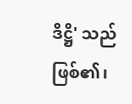ဒိဋ္ဌိ' သည် ဖြစ်၏၊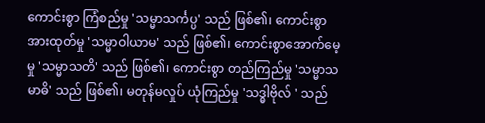ကောင်းစွာ ကြံစည်မှု 'သမ္မာသင်္ကပ္ပ' သည် ဖြစ်၏၊ ကောင်းစွာ အားထုတ်မှု 'သမ္မာဝါယာမ' သည် ဖြစ်၏၊ ကောင်းစွာအောက်မေ့ မှု 'သမ္မာသတိ' သည် ဖြစ်၏၊ ကောင်းစွာ တည်ကြည်မှု 'သမ္မာသမာဓိ' သည် ဖြစ်၏၊ မတုန်မလှုပ် ယုံကြည်မှု 'သဒ္ဓါဗိုလ် ' သည်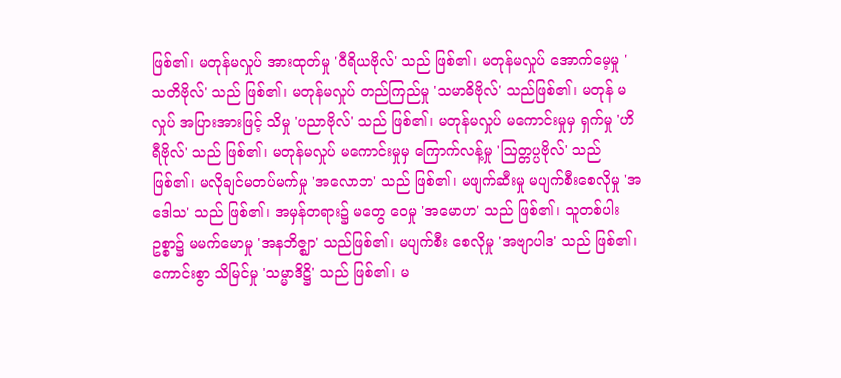ဖြစ်၏၊ မတုန်မလှုပ် အားထုတ်မှု 'ဝီရိယဗိုလ်' သည် ဖြစ်၏၊ မတုန်မလှုပ် အောက်မေ့မှု 'သတိဗိုလ်' သည် ဖြစ်၏၊ မတုန်မလှုပ် တည်ကြည်မှု 'သမာဓိဗိုလ်' သည်ဖြစ်၏၊ မတုန် မလှုပ် အပြားအားဖြင့် သိမှု 'ပညာဗိုလ်' သည် ဖြစ်၏၊ မတုန်မလှုပ် မကောင်းမှုမှ ရှက်မှု 'ဟိရီဗိုလ်' သည် ဖြစ်၏၊ မတုန်မလှုပ် မကောင်းမှုမှ ကြောက်လန့်မှု 'ဩတ္တပ္ပဗိုလ်' သည် ဖြစ်၏၊ မလိုချင်မတပ်မက်မှု 'အလောဘ' သည် ဖြစ်၏၊ မဖျက်ဆီးမှု မပျက်စီးစေလိုမှု 'အဒေါသ' သည် ဖြစ်၏၊ အမှန်တရား၌ မတွေ ဝေမှု 'အမောဟ' သည် ဖြစ်၏၊ သူတစ်ပါးဥစ္စာ၌ မမက်မောမှု 'အနဘိဇ္ဈာ' သည်ဖြစ်၏၊ မပျက်စီး စေလိုမှု 'အဗျာပါဒ' သည် ဖြစ်၏၊ ကောင်းစွာ သိမြင်မှု 'သမ္မာဒိဋ္ဌိ' သည် ဖြစ်၏၊ မ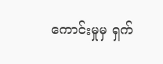ကောင်းမှုမှ ရှက်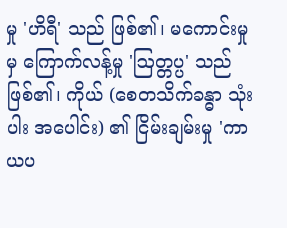မှု 'ဟိရီ' သည် ဖြစ်၏၊ မကောင်းမှုမှ ကြောက်လန့်မှု 'ဩတ္တပ္ပ' သည် ဖြစ်၏၊ ကိုယ် (စေတသိက်ခန္ဓာ သုံးပါး အပေါင်း) ၏ ငြိမ်းချမ်းမှု 'ကာယပ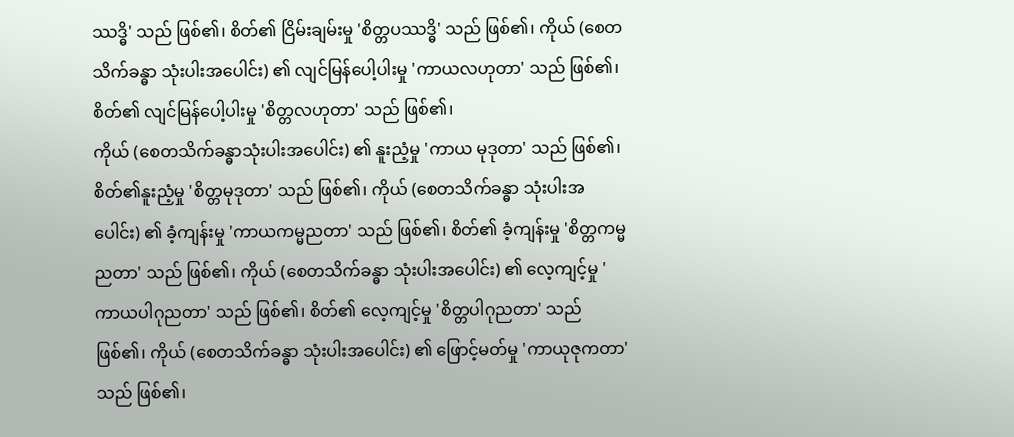ဿဒ္ဓိ' သည် ဖြစ်၏၊ စိတ်၏ ငြိမ်းချမ်းမှု 'စိတ္တပဿဒ္ဓိ' သည် ဖြစ်၏၊ ကိုယ် (စေတသိက်ခန္ဓာ သုံးပါးအပေါင်း) ၏ လျင်မြန်ပေါ့ပါးမှု 'ကာယလဟုတာ' သည် ဖြစ်၏၊ စိတ်၏ လျင်မြန်ပေါ့ပါးမှု 'စိတ္တလဟုတာ' သည် ဖြစ်၏၊
ကိုယ် (စေတသိက်ခန္ဓာသုံးပါးအပေါင်း) ၏ နူးညံ့မှု 'ကာယ မုဒုတာ' သည် ဖြစ်၏၊ စိတ်၏နူးညံ့မှု 'စိတ္တမုဒုတာ' သည် ဖြစ်၏၊ ကိုယ် (စေတသိက်ခန္ဓာ သုံးပါးအပေါင်း) ၏ ခံ့ကျန်းမှု 'ကာယကမ္မညတာ' သည် ဖြစ်၏၊ စိတ်၏ ခံ့ကျန်းမှု 'စိတ္တကမ္မညတာ' သည် ဖြစ်၏၊ ကိုယ် (စေတသိက်ခန္ဓာ သုံးပါးအပေါင်း) ၏ လေ့ကျင့်မှု 'ကာယပါဂုညတာ' သည် ဖြစ်၏၊ စိတ်၏ လေ့ကျင့်မှု 'စိတ္တပါဂုညတာ' သည် ဖြစ်၏၊ ကိုယ် (စေတသိက်ခန္ဓာ သုံးပါးအပေါင်း) ၏ ဖြောင့်မတ်မှု 'ကာယုဇုကတာ' သည် ဖြစ်၏၊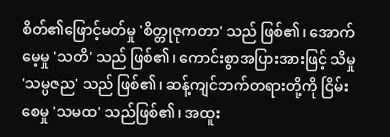စိတ်၏ဖြောင့်မတ်မှု 'စိတ္တုဇုကတာ' သည် ဖြစ်၏၊ အောက်မေ့မှု 'သတိ' သည် ဖြစ်၏၊ ကောင်းစွာအပြားအားဖြင့် သိမှု 'သမ္ပဇည' သည် ဖြစ်၏၊ ဆန့်ကျင်ဘက်တရားတို့ကို ငြိမ်းစေမှု 'သမထ' သည်ဖြစ်၏၊ အထူး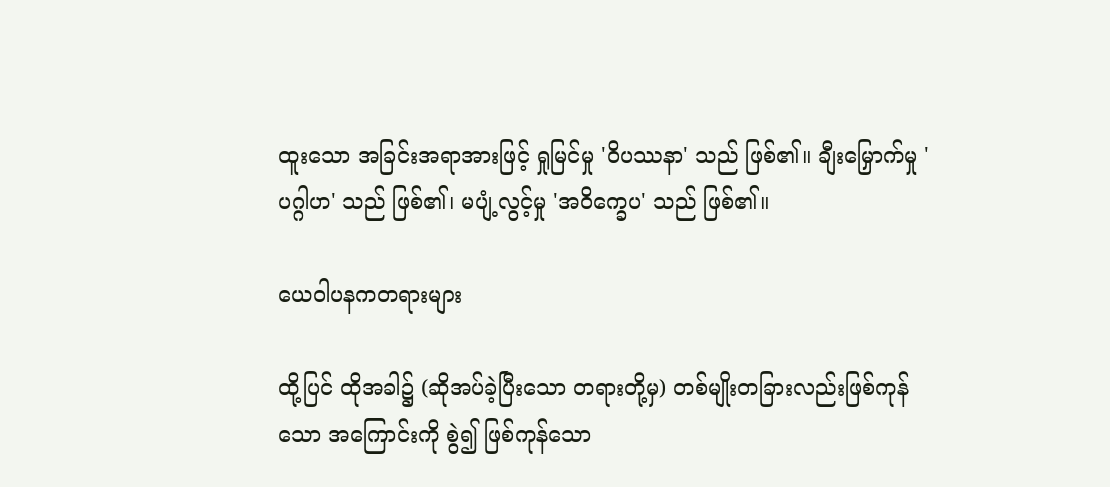ထူးသော အခြင်းအရာအားဖြင့် ရှုမြင်မှု 'ဝိပဿနာ' သည် ဖြစ်၏။ ချီးမြှောက်မှု 'ပဂ္ဂါဟ' သည် ဖြစ်၏၊ မပျံ့လွင့်မှု 'အဝိက္ခေပ' သည် ဖြစ်၏။

ယေဝါပနကတရားများ

ထို့ပြင် ထိုအခါ၌ (ဆိုအပ်ခဲ့ပြီးသော တရားတို့မှ) တစ်မျိုးတခြားလည်းဖြစ်ကုန်သော အကြောင်းကို စွဲ၍ ဖြစ်ကုန်သော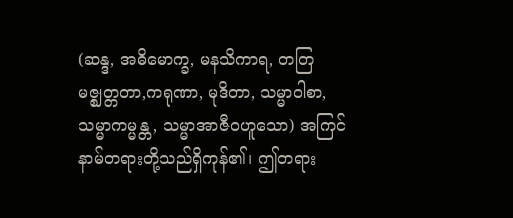(ဆန္ဒ, အဓိမောက္ခ, မနသိကာရ, တတြမဇ္ဈတ္တတာ,ကရုဏာ, မုဒိတာ, သမ္မာဝါစာ, သမ္မာကမ္မန္တ, သမ္မာအာဇီဝဟူသော) အကြင်နာမ်တရားတို့သည်ရှိကုန်၏၊ ဤတရား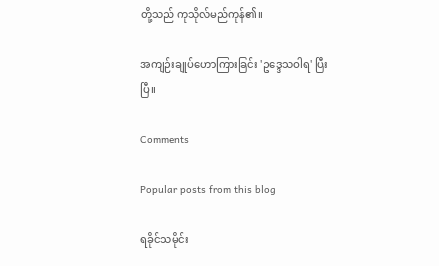တို့သည် ကုသိုလ်မည်ကုန်၏။

အကျဉ်းချုပ်ဟောကြားခြင်း 'ဥဒ္ဒေသဝါရ' ပြီးပြီ။

Comments

Popular posts from this blog

ရခိုင်သမိုင်း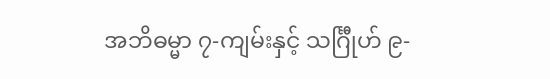အဘိဓမ္မာ ၇-ကျမ်းနှင့် သင်္ဂြီုဟ် ၉-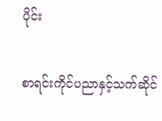ပိုင်း

စာရင်းကိုင်ပညာနှင့်သက်ဆိုင်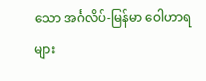သော အင်္ဂလိပ်-မြန်မာ ဝေါဟာရများ